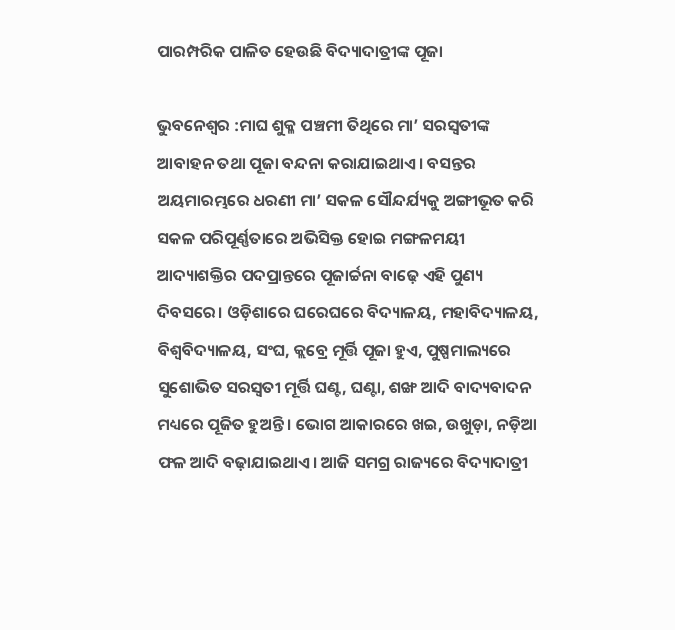ପାରମ୍ପରିକ ପାଳିତ ହେଉଛି ବିଦ୍ୟାଦାତ୍ରୀଙ୍କ ପୂଜା

ଭୁବନେଶ୍ୱର :ମାଘ ଶୁକ୍ଳ ପଞ୍ଚମୀ ତିଥିରେ ମା’ ସରସ୍ବତୀଙ୍କ ଆବାହନ ତଥା ପୂଜା ବନ୍ଦନା କରାଯାଇଥାଏ। ବସନ୍ତର ଅୟମାରମ୍ଭରେ ଧରଣୀ ମା’ ସକଳ ସୌନ୍ଦର୍ଯ୍ୟକୁ ଅଙ୍ଗୀଭୂତ କରି ସକଳ ପରିପୂର୍ଣ୍ଣତାରେ ଅଭିସିକ୍ତ ହୋଇ ମଙ୍ଗଳମୟୀ ଆଦ୍ୟାଶକ୍ତିର ପଦପ୍ରାନ୍ତରେ ପୂଜାର୍ଚ୍ଚନା ବାଢ଼େ ଏହି ପୁଣ୍ୟ ଦିବସରେ। ଓଡ଼ିଶାରେ ଘରେଘରେ ବିଦ୍ୟାଳୟ, ମହାବିଦ୍ୟାଳୟ, ବିଶ୍ବବିଦ୍ୟାଳୟ, ସଂଘ, କ୍ଲବ୍ରେ ମୂର୍ତ୍ତି ପୂଜା ହୁଏ, ପୁଷ୍ପମାଲ୍ୟରେ ସୁଶୋଭିତ ସରସ୍ବତୀ ମୂର୍ତ୍ତି ଘଣ୍ଟ, ଘଣ୍ଟା, ଶଙ୍ଖ ଆଦି ବାଦ୍ୟବାଦନ ମଧ୍ୟରେ ପୂଜିତ ହୁଅନ୍ତି। ଭୋଗ ଆକାରରେ ଖଇ, ଉଖୁଡ଼ା, ନଡ଼ିଆ ଫଳ ଆଦି ବଢ଼ାଯାଇଥାଏ। ଆଜି ସମଗ୍ର ରାଜ୍ୟରେ ବିଦ୍ୟାଦାତ୍ରୀ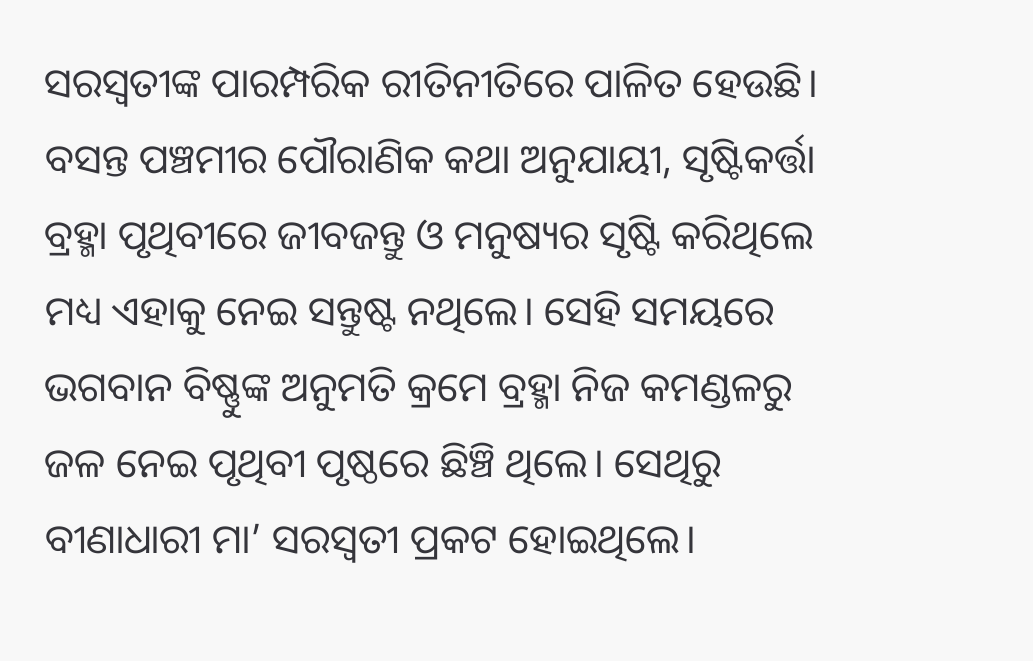ସରସ୍ବତୀଙ୍କ ପାରମ୍ପରିକ ରୀତିନୀତିରେ ପାଳିତ ହେଉଛି।
ବସନ୍ତ ପଞ୍ଚମୀର ପୌରାଣିକ କଥା ଅନୁଯାୟୀ, ସୃଷ୍ଟିକର୍ତ୍ତା ବ୍ରହ୍ମା ପୃଥିବୀରେ ଜୀବଜନ୍ତୁ ଓ ମନୁଷ୍ୟର ସୃଷ୍ଟି କରିଥିଲେ ମଧ୍ୟ ଏହାକୁ ନେଇ ସନ୍ତୁଷ୍ଟ ନଥିଲେ। ସେହି ସମୟରେ ଭଗବାନ ବିଷ୍ଣୁଙ୍କ ଅନୁମତି କ୍ରମେ ବ୍ରହ୍ମା ନିଜ କମଣ୍ଡଳରୁ ଜଳ ନେଇ ପୃଥିବୀ ପୃଷ୍ଠରେ ଛିଞ୍ଚି ଥିଲେ। ସେଥିରୁ ବୀଣାଧାରୀ ମା’ ସରସ୍ବତୀ ପ୍ରକଟ ହୋଇଥିଲେ।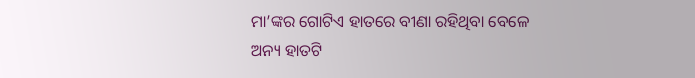ମା’ଙ୍କର ଗୋଟିଏ ହାତରେ ବୀଣା ରହିଥିବା ବେଳେ ଅନ୍ୟ ହାତଟି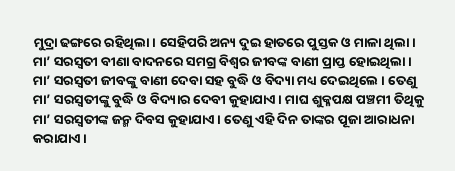ମୁଦ୍ରା ଢଙ୍ଗରେ ରହିଥିଲା। ସେହିପରି ଅନ୍ୟ ଦୁଇ ହାତରେ ପୁସ୍ତକ ଓ ମାଳା ଥିଲା। ମା’ ସରସ୍ବତୀ ବୀଣା ବାଦନରେ ସମଗ୍ର ବିଶ୍ବର ଜୀବଙ୍କ ବାଣୀ ପ୍ରାପ୍ତ ହୋଇଥିଲା।
ମା’ ସରସ୍ବତୀ ଜୀବଙ୍କୁ ବାଣୀ ଦେବା ସହ ବୁଦ୍ଧି ଓ ବିଦ୍ୟା ମଧ୍ୟ ଦେଇଥିଲେ । ତେଣୁ ମା’ ସରସ୍ବତୀଙ୍କୁ ବୁଦ୍ଧି ଓ ବିଦ୍ୟାର ଦେବୀ କୁହାଯାଏ। ମାଘ ଶୁକ୍ଳପକ୍ଷ ପଞ୍ଚମୀ ତିଥିକୁ ମା’ ସରସ୍ବତୀଙ୍କ ଜନ୍ମ ଦିବସ କୁହାଯାଏ। ତେଣୁ ଏହି ଦିନ ତାଙ୍କର ପୂଜା ଆରାଧନା କରାଯାଏ।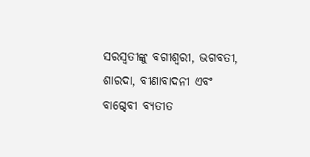ସରସ୍ବତୀଙ୍କୁ ବଗୀଶ୍ବରୀ, ଭଗବତୀ, ଶାରଦା, ବୀଣାବାଦନୀ ଏବଂ ବାଗ୍ଦେବୀ ବ୍ୟତୀତ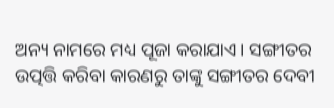ଅନ୍ୟ ନାମରେ ମଧ୍ୟ ପୂଜା କରାଯାଏ। ସଙ୍ଗୀତର ଉତ୍ପତ୍ତି କରିବା କାରଣରୁ ତାଙ୍କୁ ସଙ୍ଗୀତର ଦେବୀ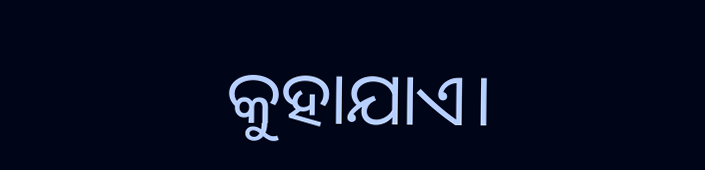କୁହାଯାଏ।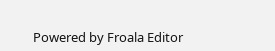Powered by Froala Editor